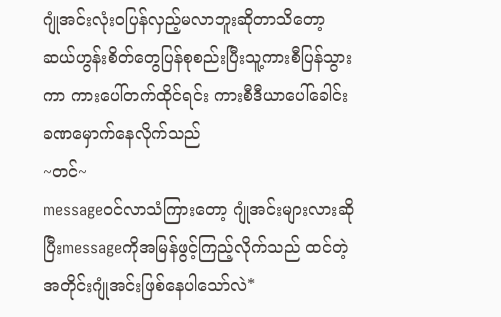ဂျုံအင်းလုံးဝပြန်လှည့်မလာဘူးဆိုတာသိတော့ ဆယ်ဟွန်းစိတ်တွေပြန်စုစည်းပြီးသူ့ကားစီပြန်သွားကာ ကားပေါ်တက်ထိုင်ရင်း ကားစီဒီယာပေါ်ခေါင်းခဏမှောက်နေလိုက်သည်
~တင်~
messageဝင်လာသံကြားတော့ ဂျုံအင်းများလားဆိုပြီးmessageကိုအမြန်ဖွင့်ကြည့်လိုက်သည် ထင်တဲ့အတိုင်းဂျုံအင်းဖြစ်နေပါသော်လဲ*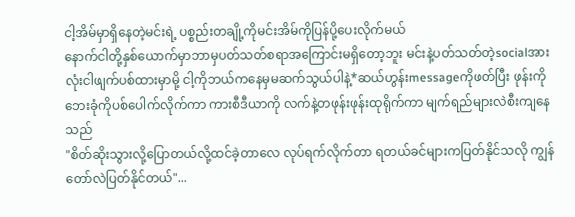ငါ့အိမ်မှာရှိနေတဲ့မင်းရဲ့ ပစ္စည်းတချို့ကိုမင်းအိမ်ကိုပြန်ပို့ပေးလိုက်မယ်
နောက်ငါတို့နှစ်ယောက်မှာဘာမှပတ်သတ်စရာအကြောင်းမရှိတော့ဘူး မင်းနဲ့ပတ်သတ်တဲ့socialအားလုံးငါဖျက်ပစ်ထားမှာမို့ ငါ့ကိုဘယ်ကနေမှမဆက်သွယ်ပါနဲ့*ဆယ်ဟွန်းmessageကိုဖတ်ပြီး ဖုန်းကိုဘေးခုံကိုပစ်ပေါက်လိုက်ကာ ကားစီဒီယာကို လက်နဲ့တဖုန်းဖုန်းထုရိုက်ကာ မျက်ရည်များလဲစီးကျနေသည်
"စိတ်ဆိုးသွားလို့ပြောတယ်လို့ထင်ခဲ့တာလေ လုပ်ရက်လိုက်တာ ရတယ်ခင်များကပြတ်နိုင်သလို ကျွန်တော်လဲပြတ်နိုင်တယ်"...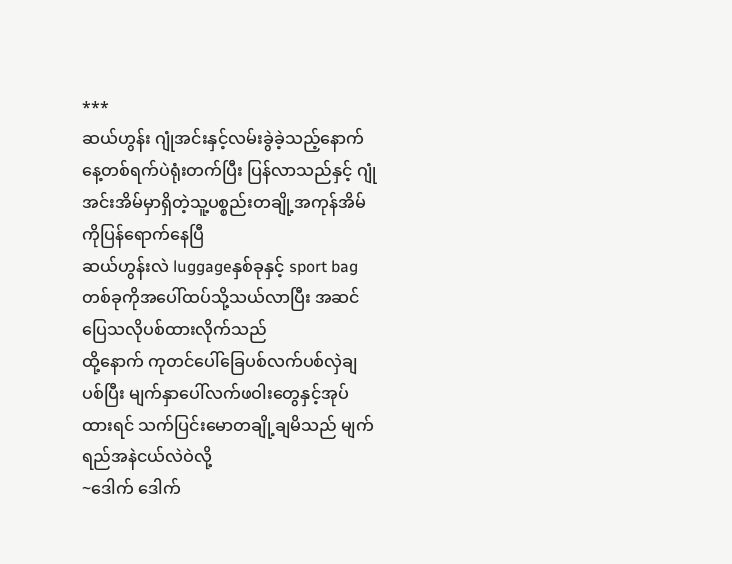***
ဆယ်ဟွန်း ဂျုံအင်းနှင့်လမ်းခွဲခဲ့သည့်နောက်နေ့တစ်ရက်ပဲရုံးတက်ပြီး ပြန်လာသည်နှင့် ဂျုံအင်းအိမ်မှာရှိတဲ့သူ့ပစ္စည်းတချို့အကုန်အိမ်ကိုပြန်ရောက်နေပြီ
ဆယ်ဟွန်းလဲ luggageနှစ်ခုနှင့် sport bagတစ်ခုကိုအပေါ်ထပ်သို့သယ်လာပြီး အဆင်ပြေသလိုပစ်ထားလိုက်သည်
ထို့နောက် ကုတင်ပေါ်ခြေပစ်လက်ပစ်လှဲချပစ်ပြီး မျက်နှာပေါ်လက်ဖဝါးတွေနှင့်အုပ်ထားရင် သက်ပြင်းမောတချို့ချမိသည် မျက်ရည်အနဲငယ်လဲဝဲလို့
~ဒေါက် ဒေါက်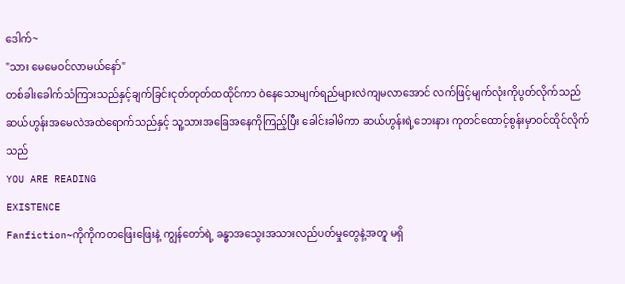ဒေါက်~
"သား မေမေဝင်လာမယ်နော်"
တစ်ခါးခေါက်သံကြားသည်နှင့်ချက်ခြင်းငုတ်တုတ်ထထိုင်ကာ ဝဲနေသောမျက်ရည်များလဲကျမလာအောင် လက်ဖြင့်မျက်လုံးကိုပွတ်လိုက်သည်
ဆယ်ဟွန်းအမေလဲအထဲရောက်သည်နှင့် သူ့သားအခြေအနေကိုကြည့်ပြီး ခေါင်းခါမိကာ ဆယ်ဟွန်းရဲ့ဘေးနား ကုတင်ထောင့်စွန်းမှာဝင်ထိုင်လိုက်သည်
YOU ARE READING
EXISTENCE
Fanfiction~ကိုကိုကတဖြေးဖြေးနဲ့ ကျွန်တော်ရဲ့ ခန္ဓာအသွေးအသားလည်ပတ်မှုတွေနဲ့အတူ မရှိ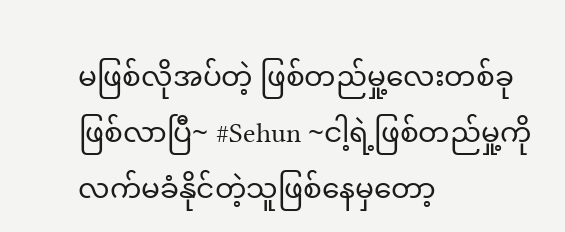မဖြစ်လိုအပ်တဲ့ ဖြစ်တည်မှု့လေးတစ်ခုဖြစ်လာပြီ~ #Sehun ~ငါ့ရဲ့ဖြစ်တည်မှု့ကို လက်မခံနိုင်တဲ့သူဖြစ်နေမှတော့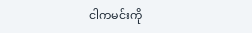ငါကမင်းကို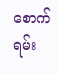စောက်ရမ်း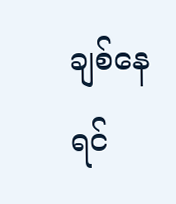ချစ်နေရင်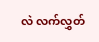လဲ လက်လွှတ်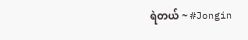ရဲတယ် ~ #Jongin